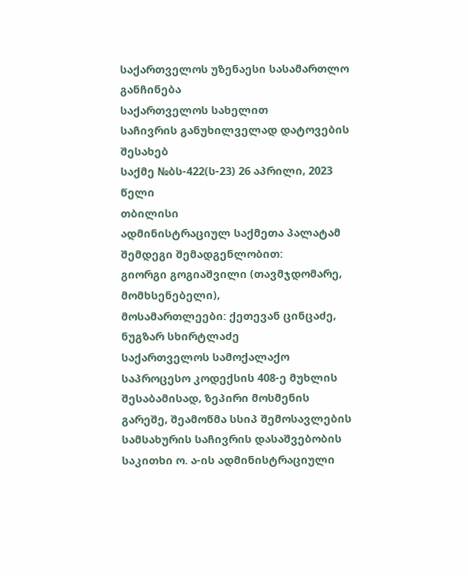საქართველოს უზენაესი სასამართლო
განჩინება
საქართველოს სახელით
საჩივრის განუხილველად დატოვების შესახებ
საქმე №ბს-422(ს-23) 26 აპრილი, 2023 წელი
თბილისი
ადმინისტრაციულ საქმეთა პალატამ
შემდეგი შემადგენლობით:
გიორგი გოგიაშვილი (თავმჯდომარე, მომხსენებელი),
მოსამართლეები: ქეთევან ცინცაძე, ნუგზარ სხირტლაძე
საქართველოს სამოქალაქო საპროცესო კოდექსის 408-ე მუხლის შესაბამისად, ზეპირი მოსმენის გარეშე, შეამოწმა სსიპ შემოსავლების სამსახურის საჩივრის დასაშვებობის საკითხი ო. ა-ის ადმინისტრაციული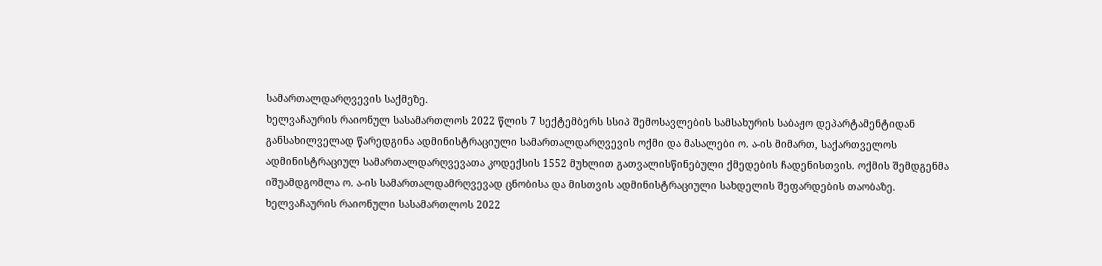სამართალდარღვევის საქმეზე.
ხელვაჩაურის რაიონულ სასამართლოს 2022 წლის 7 სექტემბერს სსიპ შემოსავლების სამსახურის საბაჟო დეპარტამენტიდან განსახილველად წარედგინა ადმინისტრაციული სამართალდარღვევის ოქმი და მასალები ო. ა-ის მიმართ, საქართველოს ადმინისტრაციულ სამართალდარღვევათა კოდექსის 1552 მუხლით გათვალისწინებული ქმედების ჩადენისთვის. ოქმის შემდგენმა იშუამდგომლა ო. ა-ის სამართალდამრღვევად ცნობისა და მისთვის ადმინისტრაციული სახდელის შეფარდების თაობაზე.
ხელვაჩაურის რაიონული სასამართლოს 2022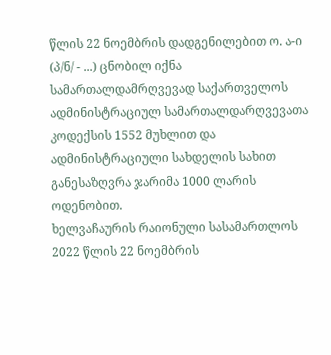წლის 22 ნოემბრის დადგენილებით ო. ა-ი (პ/ნ/ - ...) ცნობილ იქნა სამართალდამრღვევად საქართველოს ადმინისტრაციულ სამართალდარღვევათა კოდექსის 1552 მუხლით და ადმინისტრაციული სახდელის სახით განესაზღვრა ჯარიმა 1000 ლარის ოდენობით.
ხელვაჩაურის რაიონული სასამართლოს 2022 წლის 22 ნოემბრის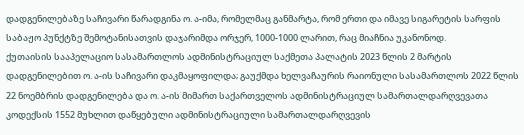დადგენილებაზე საჩივარი წარადგინა ო. ა-იმა, რომელმაც განმარტა, რომ ერთი და იმავე სიგარეტის სარფის საბაჟო პუნქტზე შემოტანისათვის დაჯარიმდა ორჯერ, 1000-1000 ლარით, რაც მიაჩნია უკანონოდ.
ქუთაისის სააპელაციო სასამართლოს ადმინისტრაციულ საქმეთა პალატის 2023 წლის 2 მარტის დადგენილებით ო. ა-ის საჩივარი დაკმაყოფილდა; გაუქმდა ხელვაჩაურის რაიონული სასამართლოს 2022 წლის 22 ნოემბრის დადგენილება და ო. ა-ის მიმართ საქართველოს ადმინისტრაციულ სამართალდარღვევათა კოდექსის 1552 მუხლით დაწყებული ადმინისტრაციული სამართალდარღვევის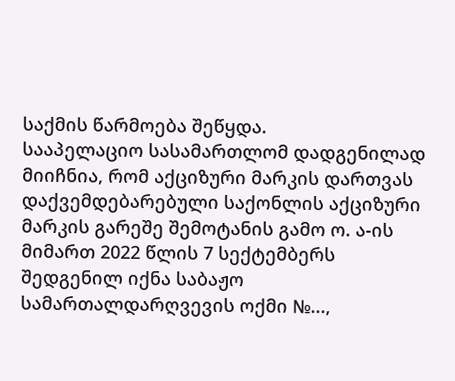საქმის წარმოება შეწყდა.
სააპელაციო სასამართლომ დადგენილად მიიჩნია, რომ აქციზური მარკის დართვას დაქვემდებარებული საქონლის აქციზური მარკის გარეშე შემოტანის გამო ო. ა-ის მიმართ 2022 წლის 7 სექტემბერს შედგენილ იქნა საბაჟო სამართალდარღვევის ოქმი №...,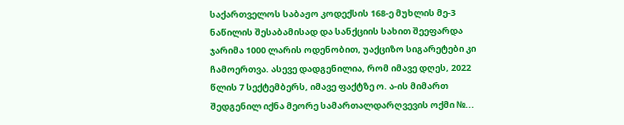საქართველოს საბაჟო კოდექსის 168-ე მუხლის მე-3 ნაწილის შესაბამისად და სანქციის სახით შეეფარდა ჯარიმა 1000 ლარის ოდენობით, უაქციზო სიგარეტები კი ჩამოერთვა. ასევე დადგენილია, რომ იმავე დღეს, 2022 წლის 7 სექტემბერს, იმავე ფაქტზე ო. ა-ის მიმართ შედგენილ იქნა მეორე სამართალდარღვევის ოქმი №...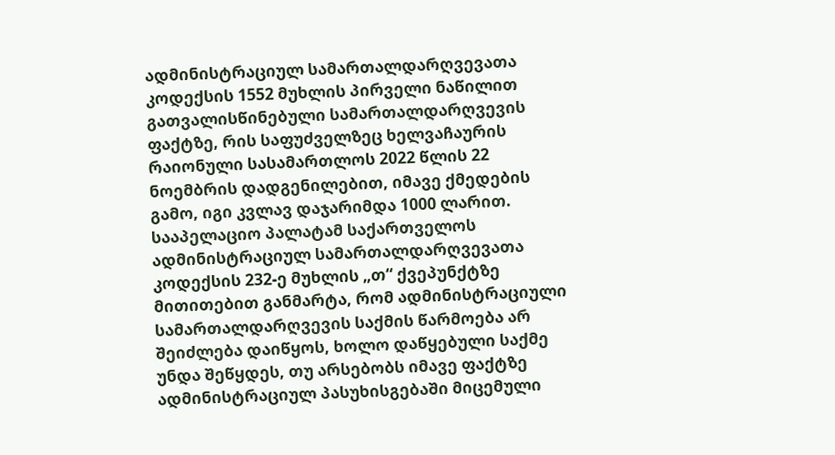ადმინისტრაციულ სამართალდარღვევათა კოდექსის 1552 მუხლის პირველი ნაწილით გათვალისწინებული სამართალდარღვევის ფაქტზე, რის საფუძველზეც ხელვაჩაურის რაიონული სასამართლოს 2022 წლის 22 ნოემბრის დადგენილებით, იმავე ქმედების გამო, იგი კვლავ დაჯარიმდა 1000 ლარით.
სააპელაციო პალატამ საქართველოს ადმინისტრაციულ სამართალდარღვევათა კოდექსის 232-ე მუხლის „თ“ ქვეპუნქტზე მითითებით განმარტა, რომ ადმინისტრაციული სამართალდარღვევის საქმის წარმოება არ შეიძლება დაიწყოს, ხოლო დაწყებული საქმე უნდა შეწყდეს, თუ არსებობს იმავე ფაქტზე ადმინისტრაციულ პასუხისგებაში მიცემული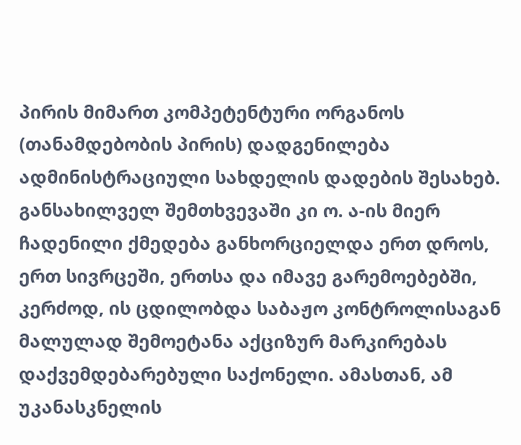პირის მიმართ კომპეტენტური ორგანოს (თანამდებობის პირის) დადგენილება ადმინისტრაციული სახდელის დადების შესახებ. განსახილველ შემთხვევაში კი ო. ა-ის მიერ ჩადენილი ქმედება განხორციელდა ერთ დროს, ერთ სივრცეში, ერთსა და იმავე გარემოებებში, კერძოდ, ის ცდილობდა საბაჟო კონტროლისაგან მალულად შემოეტანა აქციზურ მარკირებას დაქვემდებარებული საქონელი. ამასთან, ამ უკანასკნელის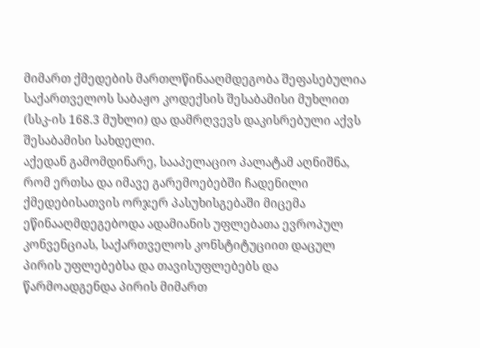მიმართ ქმედების მართლწინააღმდეგობა შეფასებულია საქართველოს საბაჟო კოდექსის შესაბამისი მუხლით (სსკ-ის 168.3 მუხლი) და დამრღვევს დაკისრებული აქვს შესაბამისი სახდელი.
აქედან გამომდინარე, სააპელაციო პალატამ აღნიშნა, რომ ერთსა და იმავე გარემოებებში ჩადენილი ქმედებისათვის ორჯერ პასუხისგებაში მიცემა ეწინააღმდეგებოდა ადამიანის უფლებათა ევროპულ კონვენციას, საქართველოს კონსტიტუციით დაცულ პირის უფლებებსა და თავისუფლებებს და წარმოადგენდა პირის მიმართ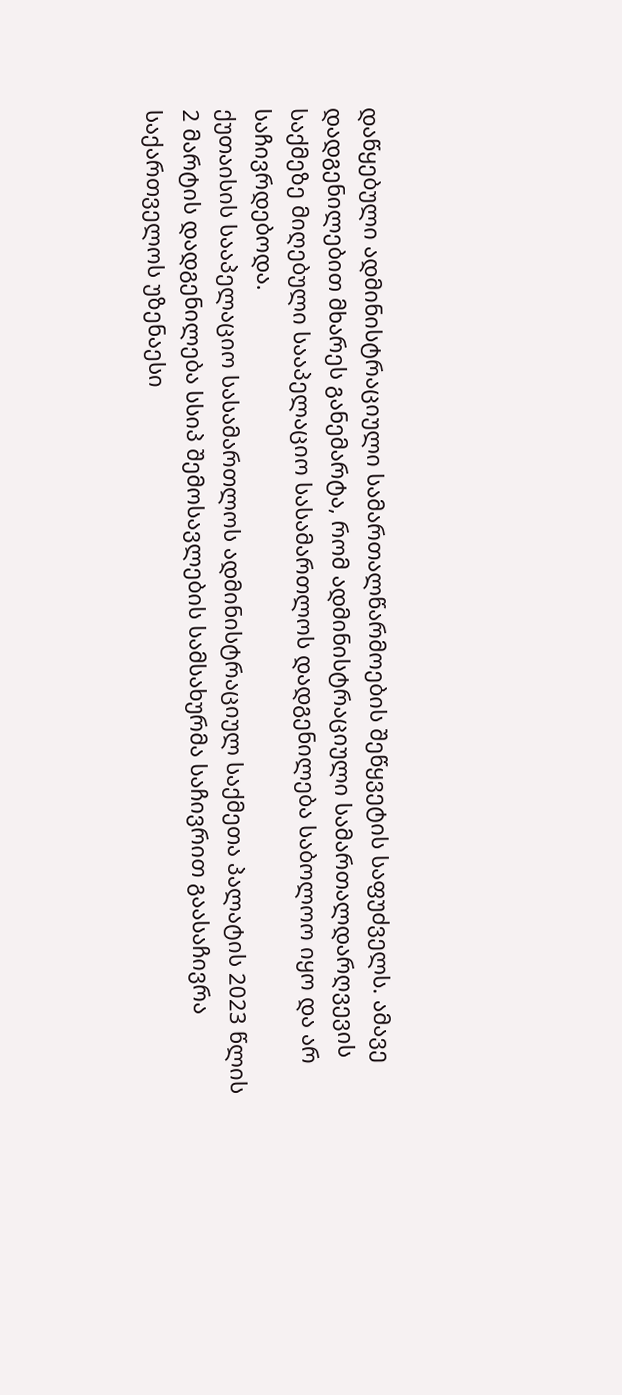დაწყებული ადმინისტრაციული სამართალწარმოების შეწყვეტის საფუძველს. ამავე დადგენილებით მხარეს განემარტა, რომ ადმინისტრაციული სამართალდარღვევის საქმეზე მიღებული სააპელაციო სასამართლოს დადგენილება საბოლოო იყო და არ საჩივრდებოდა.
ქუთაისის სააპელაციო სასამართლოს ადმინისტრაციულ საქმეთა პალატის 2023 წლის 2 მარტის დადგენილება სსიპ შემოსავლების სამსახურმა საჩივრით გაასაჩივრა საქართველოს უზენაესი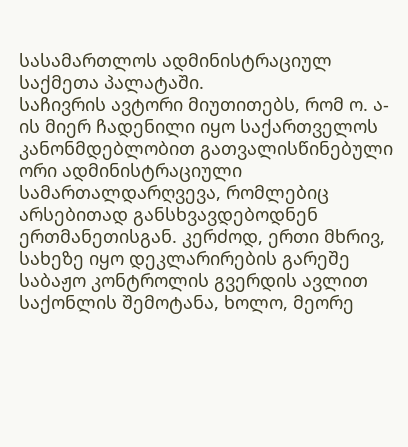სასამართლოს ადმინისტრაციულ საქმეთა პალატაში.
საჩივრის ავტორი მიუთითებს, რომ ო. ა-ის მიერ ჩადენილი იყო საქართველოს კანონმდებლობით გათვალისწინებული ორი ადმინისტრაციული სამართალდარღვევა, რომლებიც არსებითად განსხვავდებოდნენ ერთმანეთისგან. კერძოდ, ერთი მხრივ, სახეზე იყო დეკლარირების გარეშე საბაჟო კონტროლის გვერდის ავლით საქონლის შემოტანა, ხოლო, მეორე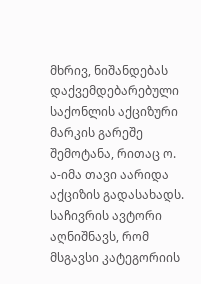მხრივ, ნიშანდებას დაქვემდებარებული საქონლის აქციზური მარკის გარეშე შემოტანა, რითაც ო. ა-იმა თავი აარიდა აქციზის გადასახადს.
საჩივრის ავტორი აღნიშნავს, რომ მსგავსი კატეგორიის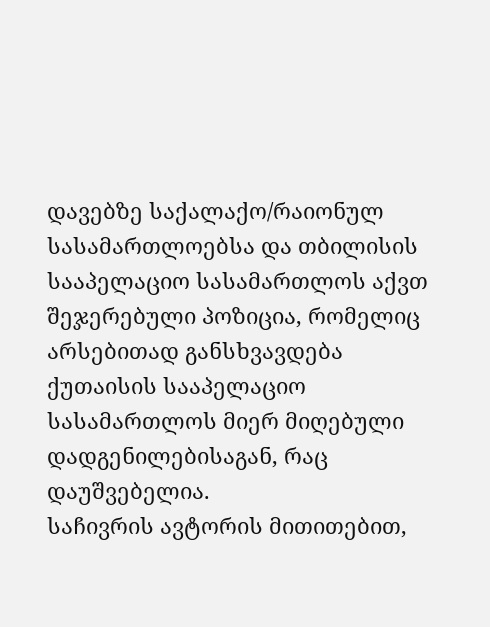დავებზე საქალაქო/რაიონულ სასამართლოებსა და თბილისის სააპელაციო სასამართლოს აქვთ შეჯერებული პოზიცია, რომელიც არსებითად განსხვავდება ქუთაისის სააპელაციო სასამართლოს მიერ მიღებული დადგენილებისაგან, რაც დაუშვებელია.
საჩივრის ავტორის მითითებით,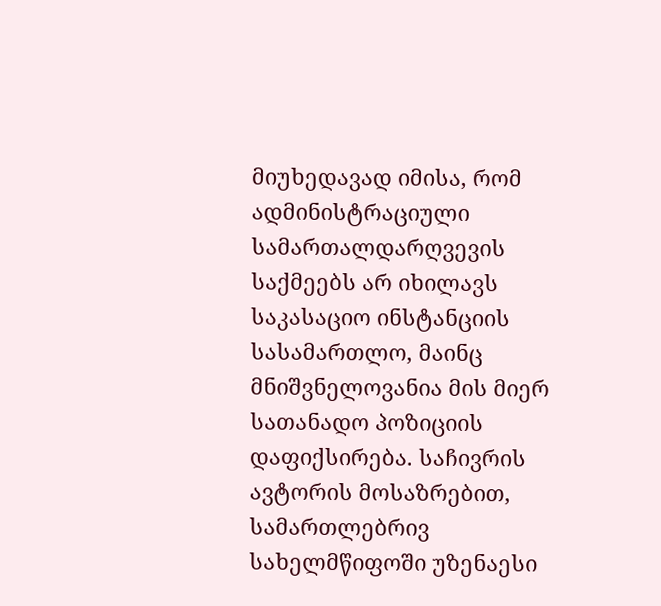მიუხედავად იმისა, რომ ადმინისტრაციული სამართალდარღვევის საქმეებს არ იხილავს საკასაციო ინსტანციის სასამართლო, მაინც მნიშვნელოვანია მის მიერ სათანადო პოზიციის დაფიქსირება. საჩივრის ავტორის მოსაზრებით, სამართლებრივ სახელმწიფოში უზენაესი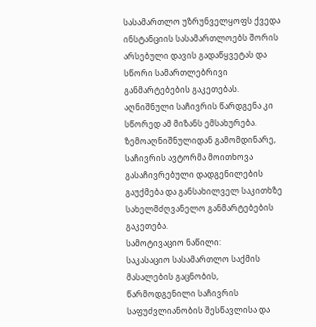სასამართლო უზრუნველყოფს ქვედა ინსტანციის სასამართლოებს შორის არსებული დავის გადაწყვეტას და სწორი სამართლებრივი განმარტებების გაკეთებას. აღნიშნული საჩივრის წარდგენა კი სწორედ ამ მიზანს ემსახურება.
ზემოაღნიშნულიდან გამომდინარე, საჩივრის ავტორმა მოითხოვა გასაჩივრებული დადგენილების გაუქმება და განსახილველ საკითხზე სახელმძღვანელო განმარტებების გაკეთება.
სამოტივაციო ნაწილი:
საკასაციო სასამართლო საქმის მასალების გაცნობის, წარმოდგენილი საჩივრის საფუძვლიანობის შესწავლისა და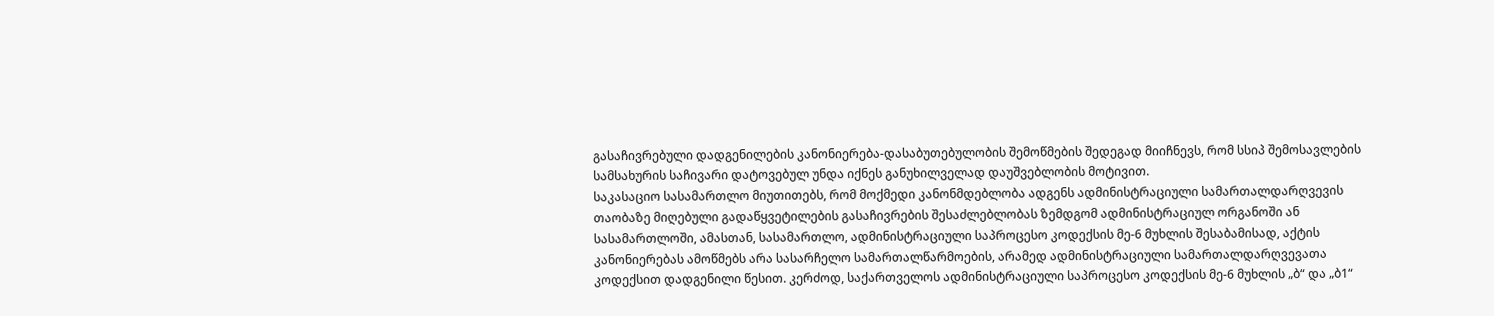გასაჩივრებული დადგენილების კანონიერება-დასაბუთებულობის შემოწმების შედეგად მიიჩნევს, რომ სსიპ შემოსავლების სამსახურის საჩივარი დატოვებულ უნდა იქნეს განუხილველად დაუშვებლობის მოტივით.
საკასაციო სასამართლო მიუთითებს, რომ მოქმედი კანონმდებლობა ადგენს ადმინისტრაციული სამართალდარღვევის თაობაზე მიღებული გადაწყვეტილების გასაჩივრების შესაძლებლობას ზემდგომ ადმინისტრაციულ ორგანოში ან სასამართლოში, ამასთან, სასამართლო, ადმინისტრაციული საპროცესო კოდექსის მე-6 მუხლის შესაბამისად, აქტის კანონიერებას ამოწმებს არა სასარჩელო სამართალწარმოების, არამედ ადმინისტრაციული სამართალდარღვევათა კოდექსით დადგენილი წესით. კერძოდ, საქართველოს ადმინისტრაციული საპროცესო კოდექსის მე-6 მუხლის „ბ“ და „ბ1“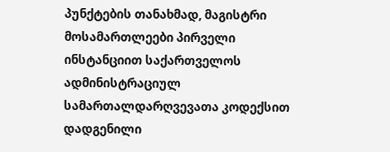პუნქტების თანახმად, მაგისტრი მოსამართლეები პირველი ინსტანციით საქართველოს ადმინისტრაციულ სამართალდარღვევათა კოდექსით დადგენილი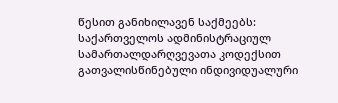წესით განიხილავენ საქმეებს: საქართველოს ადმინისტრაციულ სამართალდარღვევათა კოდექსით გათვალისწინებული ინდივიდუალური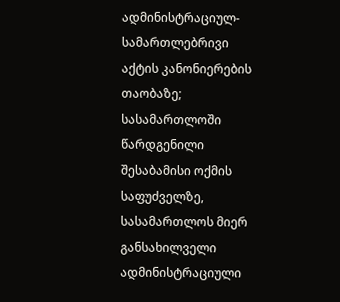ადმინისტრაციულ-სამართლებრივი აქტის კანონიერების თაობაზე; სასამართლოში წარდგენილი შესაბამისი ოქმის საფუძველზე, სასამართლოს მიერ განსახილველი ადმინისტრაციული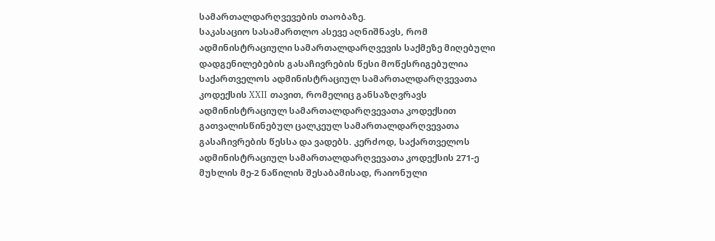სამართალდარღვევების თაობაზე.
საკასაციო სასამართლო ასევე აღნიშნავს, რომ ადმინისტრაციული სამართალდარღვევის საქმეზე მიღებული დადგენილებების გასაჩივრების წესი მოწესრიგებულია საქართველოს ადმინისტრაციულ სამართალდარღვევათა კოდექსის XXII თავით, რომელიც განსაზღვრავს ადმინისტრაციულ სამართალდარღვევათა კოდექსით გათვალისწინებულ ცალკეულ სამართალდარღვევათა გასაჩივრების წესსა და ვადებს. კერძოდ, საქართველოს ადმინისტრაციულ სამართალდარღვევათა კოდექსის 271-ე მუხლის მე-2 ნაწილის შესაბამისად, რაიონული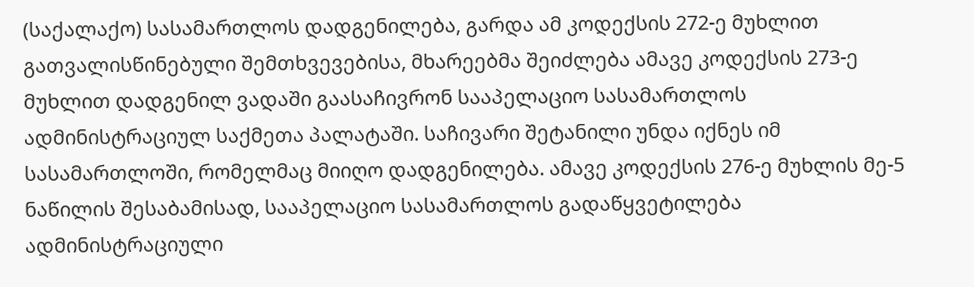(საქალაქო) სასამართლოს დადგენილება, გარდა ამ კოდექსის 272-ე მუხლით გათვალისწინებული შემთხვევებისა, მხარეებმა შეიძლება ამავე კოდექსის 273-ე მუხლით დადგენილ ვადაში გაასაჩივრონ სააპელაციო სასამართლოს ადმინისტრაციულ საქმეთა პალატაში. საჩივარი შეტანილი უნდა იქნეს იმ სასამართლოში, რომელმაც მიიღო დადგენილება. ამავე კოდექსის 276-ე მუხლის მე-5 ნაწილის შესაბამისად, სააპელაციო სასამართლოს გადაწყვეტილება ადმინისტრაციული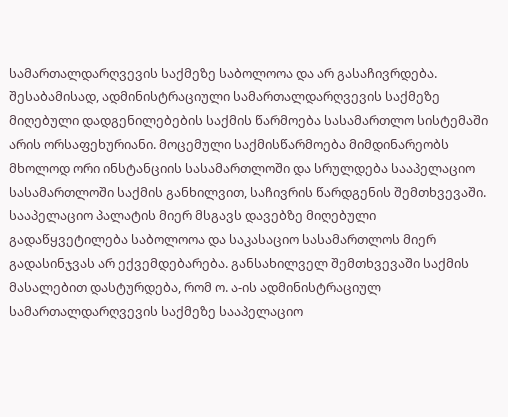სამართალდარღვევის საქმეზე საბოლოოა და არ გასაჩივრდება. შესაბამისად, ადმინისტრაციული სამართალდარღვევის საქმეზე მიღებული დადგენილებების საქმის წარმოება სასამართლო სისტემაში არის ორსაფეხურიანი. მოცემული საქმისწარმოება მიმდინარეობს მხოლოდ ორი ინსტანციის სასამართლოში და სრულდება სააპელაციო სასამართლოში საქმის განხილვით, საჩივრის წარდგენის შემთხვევაში. სააპელაციო პალატის მიერ მსგავს დავებზე მიღებული გადაწყვეტილება საბოლოოა და საკასაციო სასამართლოს მიერ გადასინჯვას არ ექვემდებარება. განსახილველ შემთხვევაში საქმის მასალებით დასტურდება, რომ ო. ა-ის ადმინისტრაციულ სამართალდარღვევის საქმეზე სააპელაციო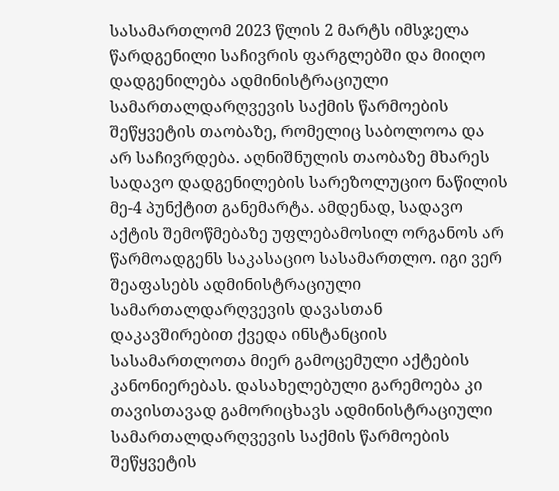სასამართლომ 2023 წლის 2 მარტს იმსჯელა წარდგენილი საჩივრის ფარგლებში და მიიღო დადგენილება ადმინისტრაციული სამართალდარღვევის საქმის წარმოების შეწყვეტის თაობაზე, რომელიც საბოლოოა და არ საჩივრდება. აღნიშნულის თაობაზე მხარეს სადავო დადგენილების სარეზოლუციო ნაწილის მე-4 პუნქტით განემარტა. ამდენად, სადავო აქტის შემოწმებაზე უფლებამოსილ ორგანოს არ წარმოადგენს საკასაციო სასამართლო. იგი ვერ შეაფასებს ადმინისტრაციული სამართალდარღვევის დავასთან დაკავშირებით ქვედა ინსტანციის სასამართლოთა მიერ გამოცემული აქტების კანონიერებას. დასახელებული გარემოება კი თავისთავად გამორიცხავს ადმინისტრაციული სამართალდარღვევის საქმის წარმოების შეწყვეტის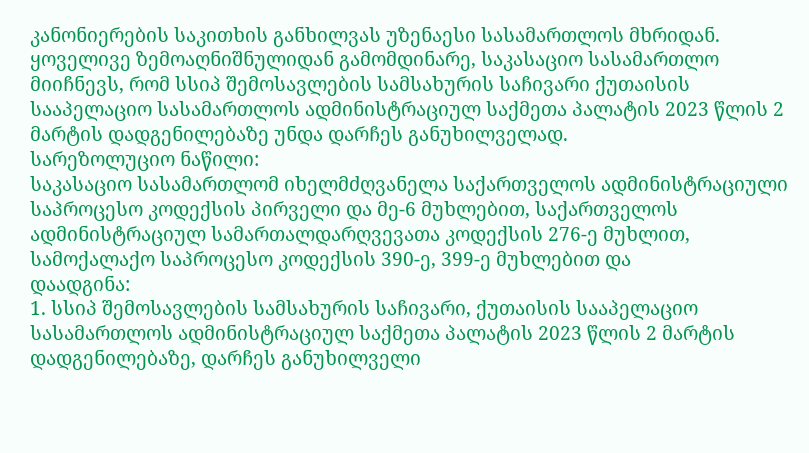კანონიერების საკითხის განხილვას უზენაესი სასამართლოს მხრიდან.
ყოველივე ზემოაღნიშნულიდან გამომდინარე, საკასაციო სასამართლო მიიჩნევს, რომ სსიპ შემოსავლების სამსახურის საჩივარი ქუთაისის სააპელაციო სასამართლოს ადმინისტრაციულ საქმეთა პალატის 2023 წლის 2 მარტის დადგენილებაზე უნდა დარჩეს განუხილველად.
სარეზოლუციო ნაწილი:
საკასაციო სასამართლომ იხელმძღვანელა საქართველოს ადმინისტრაციული საპროცესო კოდექსის პირველი და მე-6 მუხლებით, საქართველოს ადმინისტრაციულ სამართალდარღვევათა კოდექსის 276-ე მუხლით, სამოქალაქო საპროცესო კოდექსის 390-ე, 399-ე მუხლებით და
დაადგინა:
1. სსიპ შემოსავლების სამსახურის საჩივარი, ქუთაისის სააპელაციო სასამართლოს ადმინისტრაციულ საქმეთა პალატის 2023 წლის 2 მარტის დადგენილებაზე, დარჩეს განუხილველი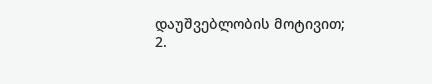დაუშვებლობის მოტივით;
2.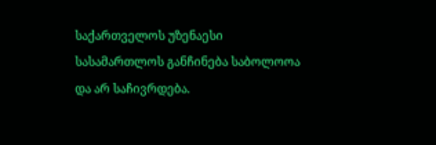საქართველოს უზენაესი სასამართლოს განჩინება საბოლოოა და არ საჩივრდება.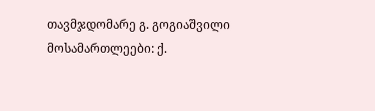თავმჯდომარე გ. გოგიაშვილი
მოსამართლეები: ქ.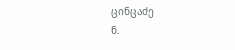ცინცაძე
ნ.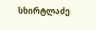სხირტლაძე